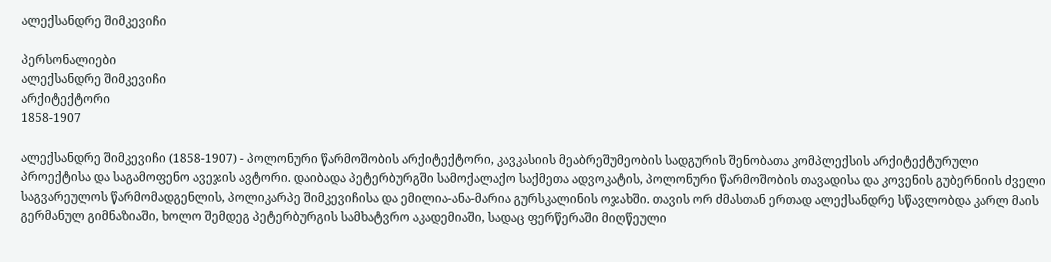ალექსანდრე შიმკევიჩი

პერსონალიები
ალექსანდრე შიმკევიჩი
არქიტექტორი
1858-1907

ალექსანდრე შიმკევიჩი (1858-1907) - პოლონური წარმოშობის არქიტექტორი, კავკასიის მეაბრეშუმეობის სადგურის შენობათა კომპლექსის არქიტექტურული პროექტისა და საგამოფენო ავეჯის ავტორი. დაიბადა პეტერბურგში სამოქალაქო საქმეთა ადვოკატის, პოლონური წარმოშობის თავადისა და კოვენის გუბერნიის ძველი საგვარეულოს წარმომადგენლის, პოლიკარპე შიმკევიჩისა და ემილია-ანა-მარია გურსკალინის ოჯახში. თავის ორ ძმასთან ერთად ალექსანდრე სწავლობდა კარლ მაის გერმანულ გიმნაზიაში, ხოლო შემდეგ პეტერბურგის სამხატვრო აკადემიაში, სადაც ფერწერაში მიღწეული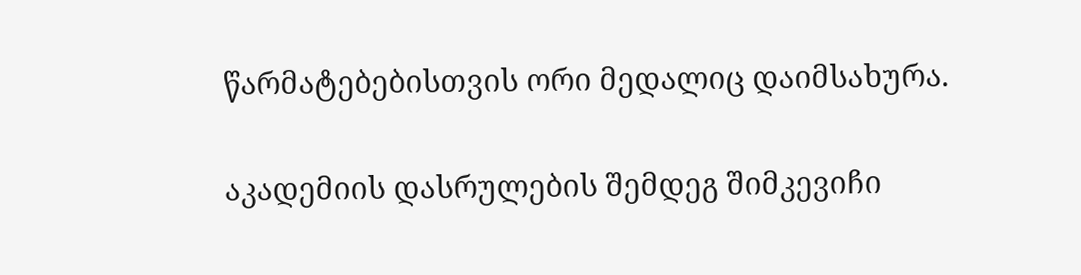წარმატებებისთვის ორი მედალიც დაიმსახურა.

აკადემიის დასრულების შემდეგ შიმკევიჩი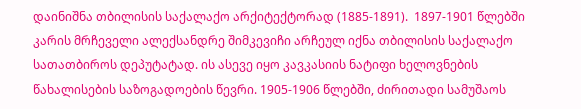დაინიშნა თბილისის საქალაქო არქიტექტორად (1885-1891).  1897-1901 წლებში კარის მრჩეველი ალექსანდრე შიმკევიჩი არჩეულ იქნა თბილისის საქალაქო სათათბიროს დეპუტატად. ის ასევე იყო კავკასიის ნატიფი ხელოვნების წახალისების საზოგადოების წევრი. 1905-1906 წლებში, ძირითადი სამუშაოს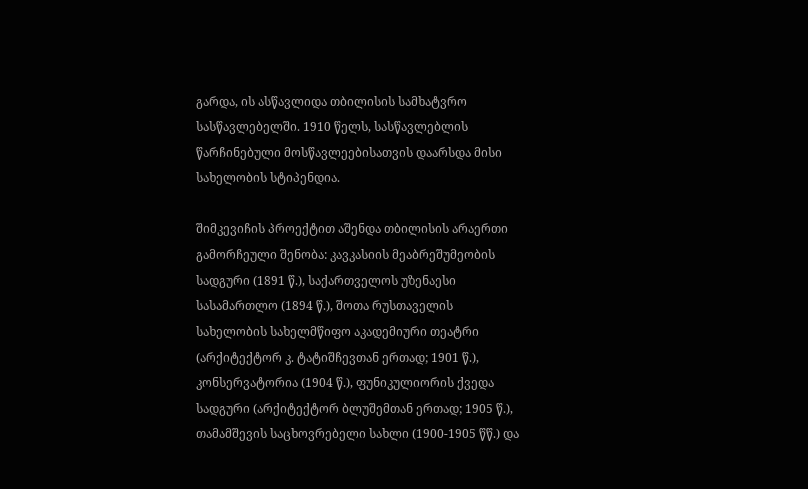გარდა, ის ასწავლიდა თბილისის სამხატვრო სასწავლებელში. 1910 წელს, სასწავლებლის წარჩინებული მოსწავლეებისათვის დაარსდა მისი სახელობის სტიპენდია.

შიმკევიჩის პროექტით აშენდა თბილისის არაერთი გამორჩეული შენობა: კავკასიის მეაბრეშუმეობის სადგური (1891 წ.), საქართველოს უზენაესი სასამართლო (1894 წ.), შოთა რუსთაველის სახელობის სახელმწიფო აკადემიური თეატრი (არქიტექტორ კ. ტატიშჩევთან ერთად; 1901 წ.), კონსერვატორია (1904 წ.), ფუნიკულიორის ქვედა სადგური (არქიტექტორ ბლუშემთან ერთად; 1905 წ.), თამამშევის საცხოვრებელი სახლი (1900-1905 წწ.) და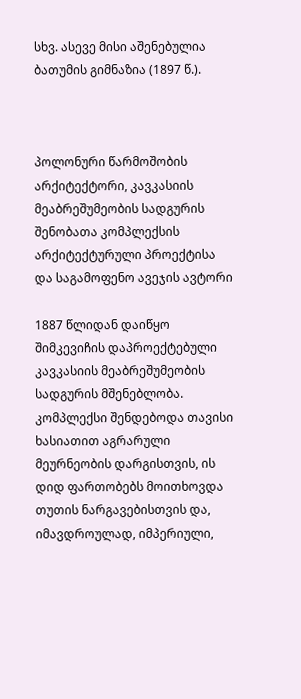სხვ. ასევე მისი აშენებულია ბათუმის გიმნაზია (1897 წ.).



პოლონური წარმოშობის არქიტექტორი, კავკასიის მეაბრეშუმეობის სადგურის შენობათა კომპლექსის არქიტექტურული პროექტისა და საგამოფენო ავეჯის ავტორი

1887 წლიდან დაიწყო შიმკევიჩის დაპროექტებული კავკასიის მეაბრეშუმეობის სადგურის მშენებლობა. კომპლექსი შენდებოდა თავისი ხასიათით აგრარული მეურნეობის დარგისთვის, ის დიდ ფართობებს მოითხოვდა თუთის ნარგავებისთვის და, იმავდროულად, იმპერიული,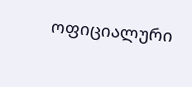ოფიციალური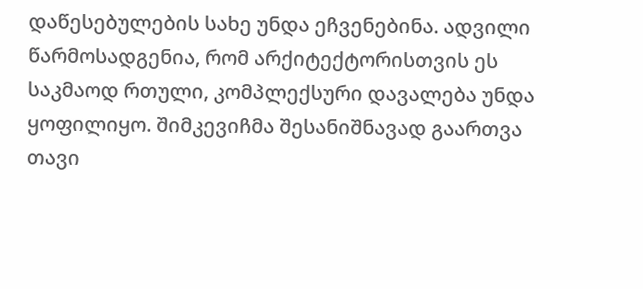დაწესებულების სახე უნდა ეჩვენებინა. ადვილი წარმოსადგენია, რომ არქიტექტორისთვის ეს საკმაოდ რთული, კომპლექსური დავალება უნდა ყოფილიყო. შიმკევიჩმა შესანიშნავად გაართვა თავი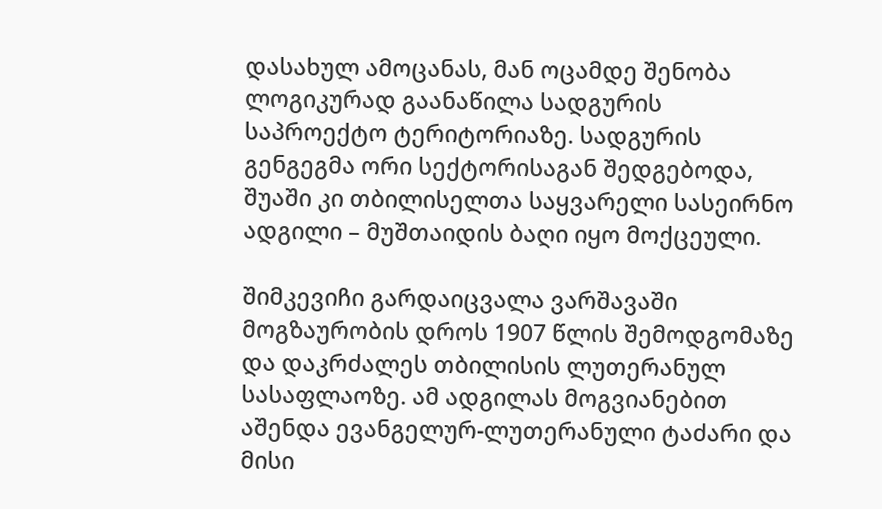დასახულ ამოცანას, მან ოცამდე შენობა ლოგიკურად გაანაწილა სადგურის საპროექტო ტერიტორიაზე. სადგურის გენგეგმა ორი სექტორისაგან შედგებოდა, შუაში კი თბილისელთა საყვარელი სასეირნო ადგილი – მუშთაიდის ბაღი იყო მოქცეული.

შიმკევიჩი გარდაიცვალა ვარშავაში მოგზაურობის დროს 1907 წლის შემოდგომაზე და დაკრძალეს თბილისის ლუთერანულ სასაფლაოზე. ამ ადგილას მოგვიანებით აშენდა ევანგელურ-ლუთერანული ტაძარი და მისი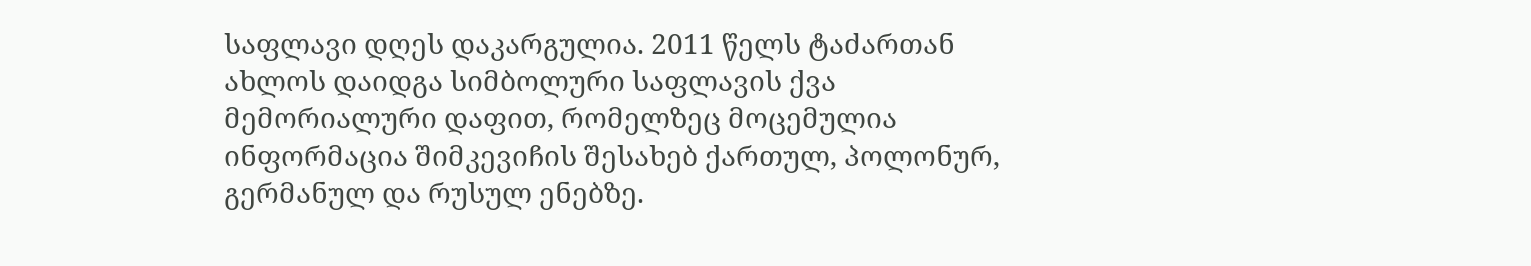საფლავი დღეს დაკარგულია. 2011 წელს ტაძართან ახლოს დაიდგა სიმბოლური საფლავის ქვა მემორიალური დაფით, რომელზეც მოცემულია ინფორმაცია შიმკევიჩის შესახებ ქართულ, პოლონურ, გერმანულ და რუსულ ენებზე.